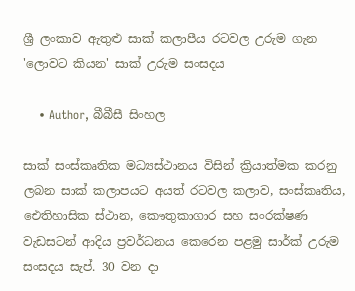ශ්‍රී ලංකාව ඇතුළු සාක් කලාපීය රටවල උරුම ගැන 'ලොවට කියන' සාක් උරුම සංසදය

    • Author, බීබීසී සිංහල

සාක් සංස්කෘතික මධ්‍යස්ථානය විසින් ක්‍රියාත්මක කරනු ලබන සාක් කලාපයට අයත් රටවල කලාව, සංස්කෘතිය, ඓතිහාසික ස්ථාන, කෞතුකාගාර සහ සංරක්ෂණ වැඩසටන් ආදිය ප්‍රවර්ධනය කෙරෙන පළමු සාර්ක් උරුම සංසදය සැප්. 30 වන දා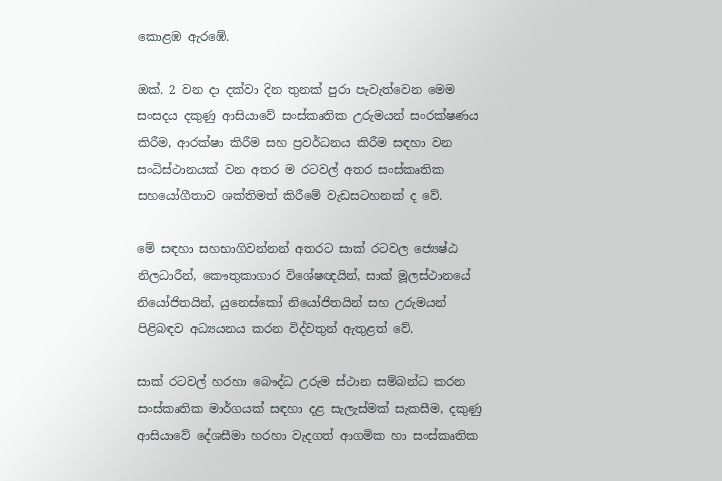කොළඹ ඇරඹේ.

ඔක්. 2 වන දා දක්වා දින තුනක් පුරා පැවැත්වෙන මෙම සංසදය දකුණු ආසියාවේ සංස්කෘතික උරුමයන් සංරක්ෂණය කිරීම, ආරක්ෂා කිරීම සහ ප්‍රවර්ධනය කිරීම සඳහා වන සංධිස්ථානයක් වන අතර ම රටවල් අතර සංස්කෘතික සහයෝගීතාව ශක්තිමත් කිරීමේ වැඩසටහනක් ද වේ.

මේ සඳහා සහභාගිවන්නන් අතරට සාක් රටවල ජ්‍යෙෂ්ඨ නිලධාරීන්, කෞතුකාගාර විශේෂඥයින්, සාක් මූලස්ථානයේ නියෝජිතයින්, යුනෙස්කෝ නියෝජිතයින් සහ උරුමයන් පිළිබඳව අධ්‍යයනය කරන විද්වතුන් ඇතුළත් වේ.

සාක් රටවල් හරහා බෞද්ධ උරුම ස්ථාන සම්බන්ධ කරන සංස්කෘතික මාර්ගයක් සඳහා දළ සැලැස්මක් සැකසීම, දකුණු ආසියාවේ දේශසීමා හරහා වැදගත් ආගමික හා සංස්කෘතික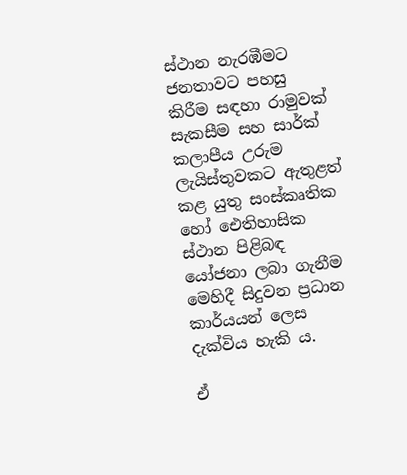ස්ථාන නැරඹීමට ජනතාවට පහසු කිරීම සඳහා රාමුවක් සැකසීම සහ සාර්ක් කලාපීය උරුම ලැයිස්තුවකට ඇතුළත් කළ යුතු සංස්කෘතික හෝ ඓතිහාසික ස්ථාන පිළිබඳ යෝජනා ලබා ගැනීම මෙහිදී සිදුවන ප්‍රධාන කාර්යයන් ලෙස දැක්විය හැකි ය.

ඒ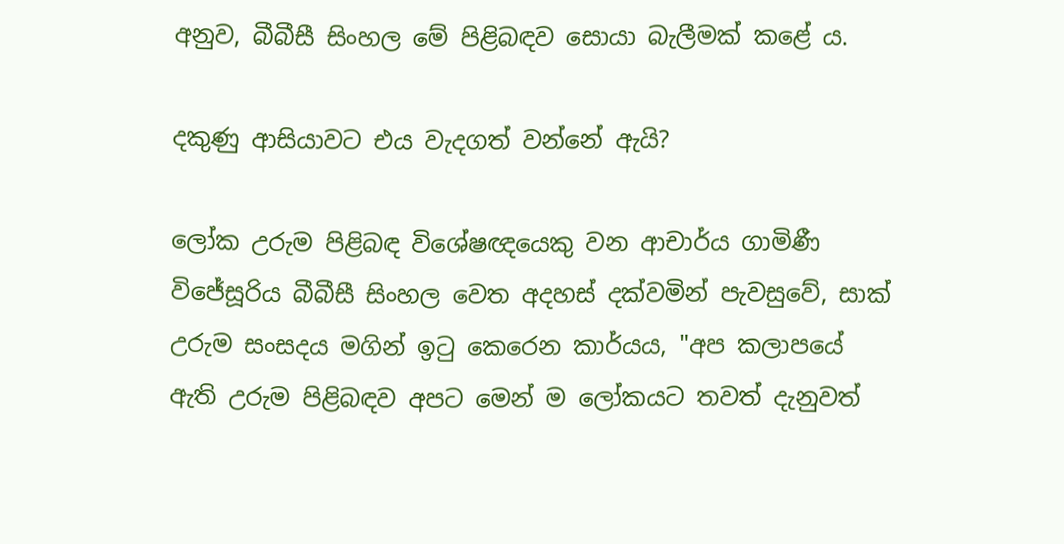අනුව, බීබීසී සිංහල මේ පිළිබඳව සොයා බැලීමක් කළේ ය.

දකුණු ආසියාවට එය වැදගත් වන්නේ ඇයි?

ලෝක උරුම පිළිබඳ විශේෂඥයෙකු වන ආචාර්ය ගාමිණී විජේසූරිය බීබීසී සිංහල වෙත අදහස් දක්වමින් පැවසුවේ, සාක් උරුම සංසදය මගින් ඉටු කෙරෙන කාර්යය, "අප කලාපයේ ඇති උරුම පිළිබඳව අපට මෙන් ම ලෝකයට තවත් දැනුවත්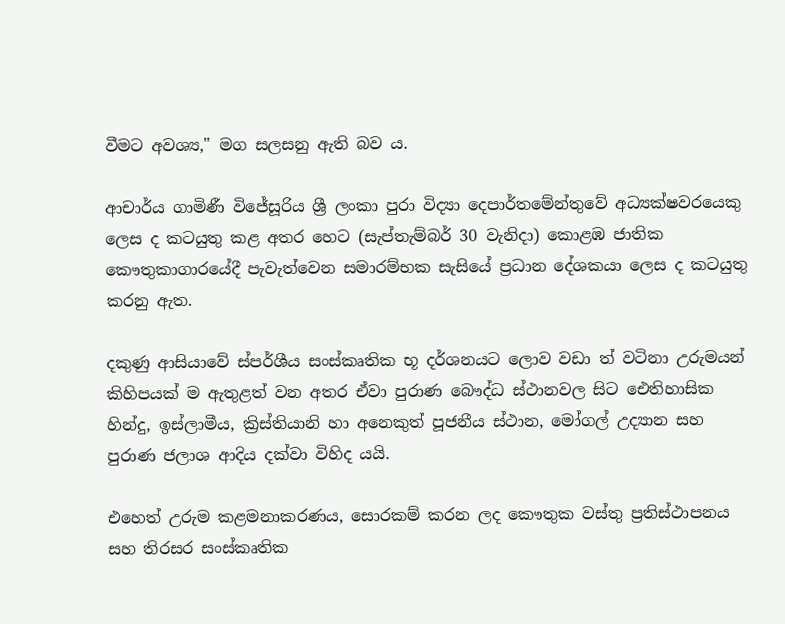වීමට අවශ්‍ය," මග සලසනු ඇති බව ය.

ආචාර්ය ගාමිණී විජේසූරිය ශ්‍රී ලංකා පුරා විද්‍යා දෙපාර්තමේන්තුවේ අධ්‍යක්ෂවරයෙකු ලෙස ද කටයුතු කළ අතර හෙට (සැප්තැම්බර් 30 වැනිදා) කොළඹ ජාතික කෞතුකාගාරයේදී පැවැත්වෙන සමාරම්භක සැසියේ ප්‍රධාන දේශකයා ලෙස ද කටයුතු කරනු ඇත.

දකුණු ආසියාවේ ස්පර්ශීය සංස්කෘතික භූ දර්ශනයට ලොව වඩා ත් වටිනා උරුමයන් කිහිපයක් ම ඇතුළත් වන අතර ඒවා පුරාණ බෞද්ධ ස්ථානවල සිට ඓතිහාසික හින්දු, ඉස්ලාමීය, ක්‍රිස්තියානි හා අනෙකුත් පූජනීය ස්ථාන, මෝගල් උද්‍යාන සහ පුරාණ ජලාශ ආදිය දක්වා විහිද යයි.

එහෙත් උරුම කළමනාකරණය, සොරකම් කරන ලද කෞතුක වස්තු ප්‍රතිස්ථාපනය සහ තිරසර සංස්කෘතික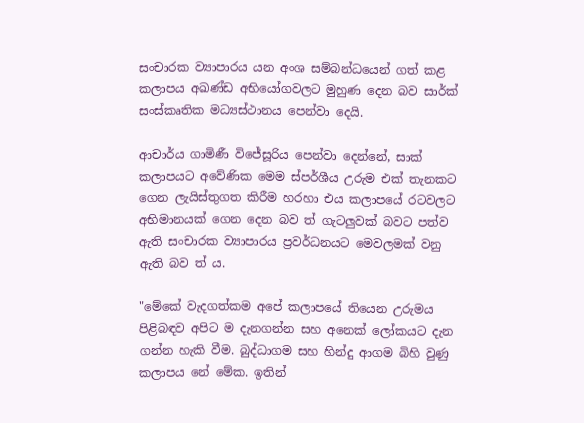සංචාරක ව්‍යාපාරය යන අංශ සම්බන්ධයෙන් ගත් කළ කලාපය අඛණ්ඩ අභියෝගවලට මුහුණ දෙන බව සාර්ක් සංස්කෘතික මධ්‍යස්ථානය පෙන්වා දෙයි.

ආචාර්ය ගාමිණී විජේසූරිය පෙන්වා දෙන්නේ, සාක් කලාපයට අවේණික මෙම ස්පර්ශීය උරුම එක් තැනකට ගෙන ලැයිස්තුගත කිරීම හරහා එය කලාපයේ රටවලට අභිමානයක් ගෙන දෙන බව ත් ගැටලුවක් බවට පත්ව ඇති සංචාරක ව්‍යාපාරය ප්‍රවර්ධනයට මෙවලමක් වනු ඇති බව ත් ය.

"මේකේ වැදගත්කම අපේ කලාපයේ තියෙන උරුමය පිළිබඳව අපිට ම දැනගන්න සහ අනෙක් ලෝකයට දැන ගන්න හැකි වීම. බුද්ධාගම සහ හින්දු ආගම බිහි වුණු කලාපය නේ මේක. ඉතින්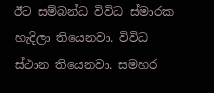ඊට සම්බන්ධ විවිධ ස්මාරක හැදිලා තියෙනවා. විවිධ ස්ථාන තියෙනවා. සමහර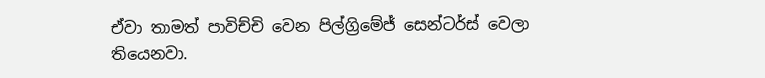ඒවා තාමත් පාවිච්චි වෙන පිල්ග්‍රිමේජ් සෙන්ටර්ස් වෙලා තියෙනවා.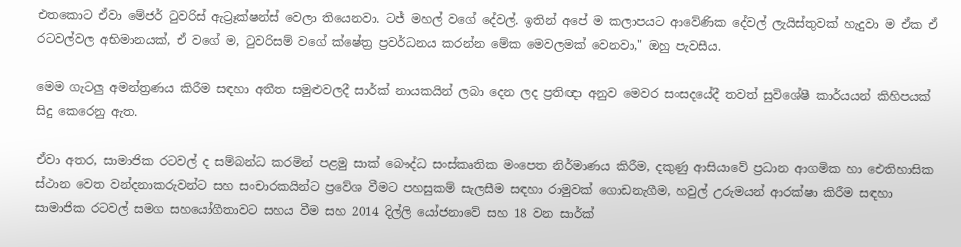එතකොට ඒවා මේජර් ටුවරිස් ඇට්‍රෑක්ෂන්ස් වෙලා තියෙනවා. ටජ් මහල් වගේ දේවල්. ඉතින් අපේ ම කලාපයට ආවේණික දේවල් ලැයිස්තුවක් හැදුවා ම ඒක ඒ රටවල්වල අභිමානයක්, ඒ වගේ ම, ටුවරිසම් වගේ ක්ෂේත්‍ර ප්‍රවර්ධනය කරන්න මේක මෙවලමක් වෙනවා," ඔහු පැවසීය.

මෙම ගැටලු අමන්ත්‍රණය කිරීම සඳහා අතීත සමුළුවලදී සාර්ක් නායකයින් ලබා දෙන ලද ප්‍රතිඥා අනුව මෙවර සංසදයේදී තවත් සුවිශේෂී කාර්යයන් කිහිපයක් සිදු කෙරෙනු ඇත.

ඒවා අතර, සාමාජික රටවල් ද සම්බන්ධ කරමින් පළමු සාක් බෞද්ධ සංස්කෘතික මංපෙත නිර්මාණය කිරීම, දකුණු ආසියාවේ ප්‍රධාන ආගමික හා ඓතිහාසික ස්ථාන වෙත වන්දනාකරුවන්ට සහ සංචාරකයින්ට ප්‍රවේශ වීමට පහසුකම් සැලසීම සඳහා රාමුවක් ගොඩනැගීම, හවුල් උරුමයන් ආරක්ෂා කිරීම සඳහා සාමාජික රටවල් සමග සහයෝගීතාවට සහය වීම සහ 2014 දිල්ලි යෝජනාවේ සහ 18 වන සාර්ක්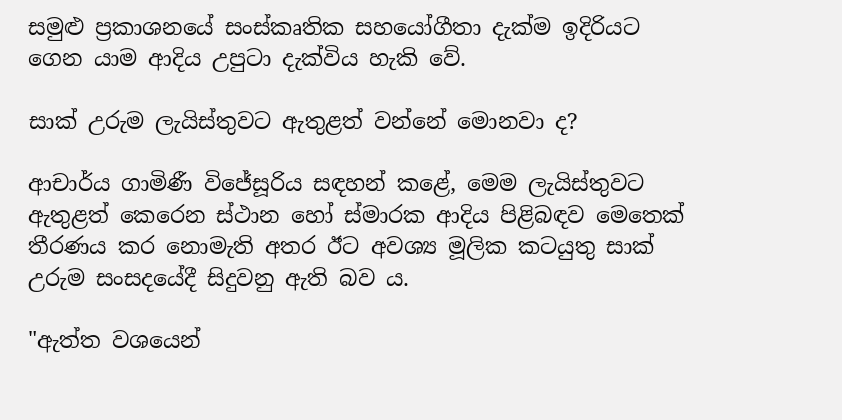සමුළු ප්‍රකාශනයේ සංස්කෘතික සහයෝගීතා දැක්ම ඉදිරියට ගෙන යාම ආදිය උපුටා දැක්විය හැකි වේ.

සාක් උරුම ලැයිස්තුවට ඇතුළත් වන්නේ මොනවා ද?

ආචාර්ය ගාමිණී විජේසූරිය සඳහන් කළේ, මෙම ලැයිස්තුවට ඇතුළත් කෙරෙන ස්ථාන හෝ ස්මාරක ආදිය පිළිබඳව මෙතෙක් තීරණය කර නොමැති අතර ඊට අවශ්‍ය මූලික කටයුතු සාක් උරුම සංසදයේදී සිදුවනු ඇති බව ය.

"ඇත්ත වශයෙන්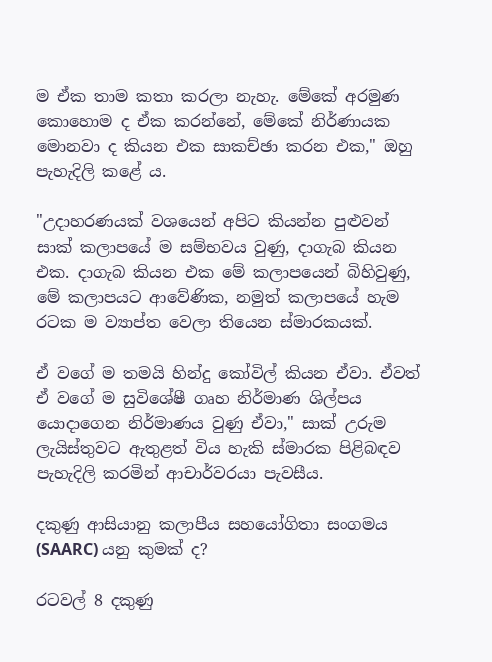ම ඒක තාම කතා කරලා නැහැ. මේකේ අරමුණ කොහොම ද ඒක කරන්නේ, මේකේ නිර්ණායක මොනවා ද කියන එක සාකච්ඡා කරන එක," ඔහු පැහැදිලි කළේ ය.

"උදාහරණයක් වශයෙන් අපිට කියන්න පුළුවන් සාක් කලාපයේ ම සම්භවය වුණු, දාගැබ කියන එක. දාගැබ කියන එක මේ කලාපයෙන් බිහිවුණු, මේ කලාපයට ආවේණික, නමුත් කලාපයේ හැම රටක ම ව්‍යාප්ත වෙලා තියෙන ස්මාරකයක්.

ඒ වගේ ම තමයි හින්දු කෝවිල් කියන ඒවා. ඒවත් ඒ වගේ ම සුවිශේෂී ගෘහ නිර්මාණ ශිල්පය යොදාගෙන නිර්මාණය වුණු ඒවා," සාක් උරුම ලැයිස්තුවට ඇතුළත් විය හැකි ස්මාරක පිළිබඳව පැහැදිලි කරමින් ආචාර්වරයා පැවසීය.

දකුණු ආසියානු කලාපීය සහයෝගිතා සංගමය (SAARC) යනු කුමක් ද?

රටවල් 8 දකුණු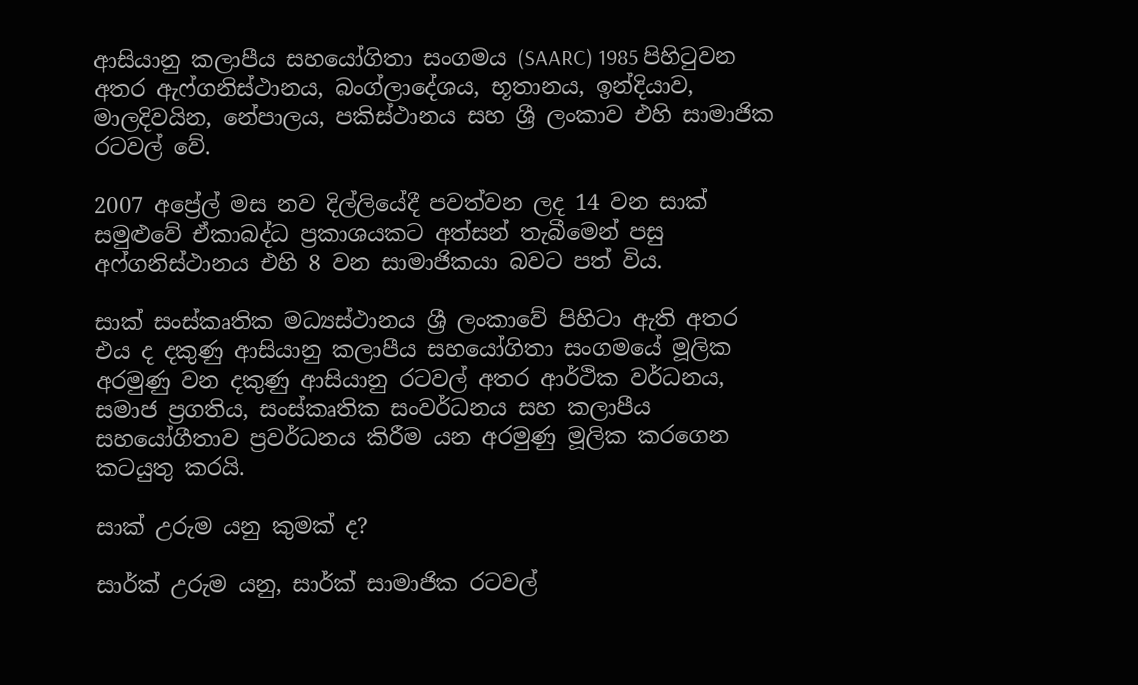ආසියානු කලාපීය සහයෝගිතා සංගමය (SAARC) 1985 පිහිටුවන අතර ඇෆ්ගනිස්ථානය, බංග්ලාදේශය, භූතානය, ඉන්දියාව, මාලදිවයින, නේපාලය, පකිස්ථානය සහ ශ්‍රී ලංකාව එහි සාමාජික රටවල් වේ.

2007 අප්‍රේල් මස නව දිල්ලියේදී පවත්වන ලද 14 වන සාක් සමුළුවේ ඒකාබද්ධ ප්‍රකාශයකට අත්සන් තැබීමෙන් පසු අෆ්ගනිස්ථානය එහි 8 වන සාමාජිකයා බවට පත් විය.

සාක් සංස්කෘතික මධ්‍යස්ථානය ශ්‍රී ලංකාවේ පිහිටා ඇති අතර එය ද දකුණු ආසියානු කලාපීය සහයෝගිතා සංගමයේ මූලික අරමුණු වන දකුණු ආසියානු රටවල් අතර ආර්ථික වර්ධනය, සමාජ ප්‍රගතිය, සංස්කෘතික සංවර්ධනය සහ කලාපීය සහයෝගීතාව ප්‍රවර්ධනය කිරීම යන අරමුණු මූලික කරගෙන කටයුතු කරයි.

සාක් උරුම යනු කුමක් ද?

සාර්ක් උරුම යනු, සාර්ක් සාමාජික රටවල්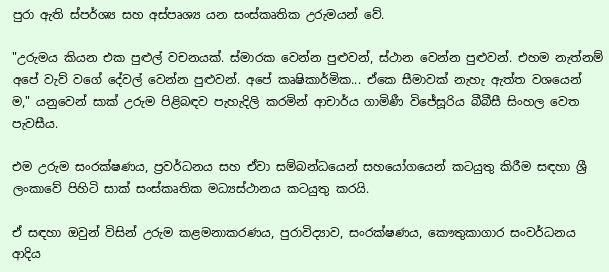පුරා ඇති ස්පර්ශ්‍ය සහ අස්පෘශ්‍ය යන සංස්කෘතික උරුමයන් වේ.

"උරුමය කියන එක පුළුල් වචනයක්. ස්මාරක වෙන්න පුළුවන්, ස්ථාන වෙන්න පුළුවන්. එහම නැත්නම් අපේ වැව් වගේ දේවල් වෙන්න පුළුවන්. අපේ කෘෂිකාර්මික... ඒකෙ සීමාවක් නැහැ ඇත්ත වශයෙන් ම," යනුවෙන් සාක් උරුම පිළිබඳව පැහැදිලි කරමින් ආචාර්ය ගාමිණී විජේසූරිය බීබීසී සිංහල වෙත පැවසීය.

එම උරුම සංරක්ෂණය, ප්‍රවර්ධනය සහ ඒවා සම්බන්ධයෙන් සහයෝගයෙන් කටයුතු කිරීම සඳහා ශ්‍රී ලංකාවේ පිහිටි සාක් සංස්කෘතික මධ්‍යස්ථානය කටයුතු කරයි.

ඒ සඳහා ඔවුන් විසින් උරුම කළමනාකරණය, පුරාවිද්‍යාව, සංරක්ෂණය, කෞතුකාගාර සංවර්ධනය ආදිය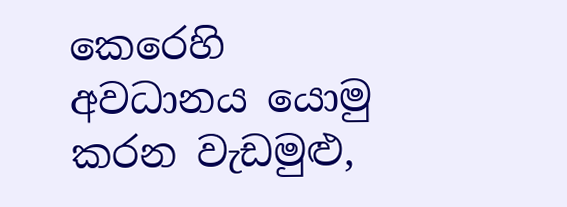කෙරෙහි අවධානය යොමු කරන වැඩමුළු,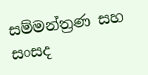සම්මන්ත්‍රණ සහ සංසද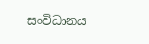සංවිධානය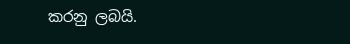කරනු ලබයි.